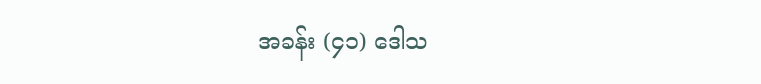အခန်း (၄၁) ဒေါသ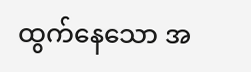ထွက်နေသော အ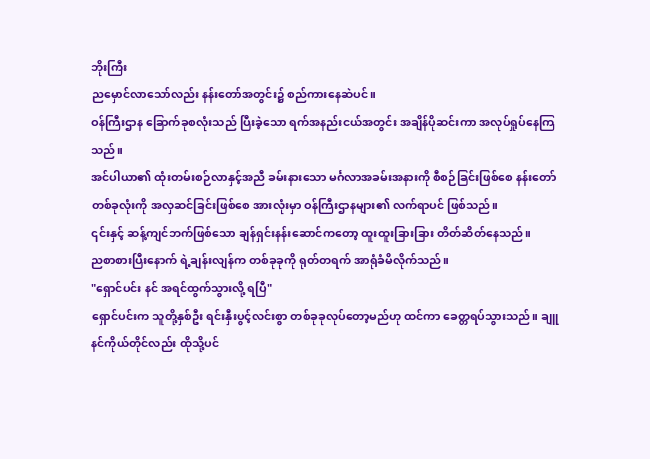ဘိုးကြီး
ညမှောင်လာသော်လည်း နန်းတော်အတွင်း၌ စည်ကားနေဆဲပင်။
ဝန်ကြီးဌာန ခြောက်ခုစလုံးသည် ပြီးခဲ့သော ရက်အနည်းငယ်အတွင်း အချိန်ပိုဆင်းကာ အလုပ်ရှုပ်နေကြသည်။
အင်ပါယာ၏ ထုံးတမ်းစဉ်လာနှင့်အညီ ခမ်းနားသော မင်္ဂလာအခမ်းအနားကို စီစဉ်ခြင်းဖြစ်စေ နန်းတော်တစ်ခုလုံးကို အလှဆင်ခြင်းဖြစ်စေ အားလုံးမှာ ဝန်ကြီးဌာနများ၏ လက်ရာပင် ဖြစ်သည်။
၎င်းနှင့် ဆန့်ကျင်ဘက်ဖြစ်သော ချန်ရှင်းနန်းဆောင်ကတော့ ထူးထူးခြားခြား တိတ်ဆိတ်နေသည်။
ညစာစားပြီးနောက် ရဲ့ချန်းလျန်က တစ်ခုခုကို ရုတ်တရက် အာရုံခံမိလိုက်သည်။
"ရှောင်ပင်း နင် အရင်ထွက်သွားလို့ ရပြီ"
ရှောင်ပင်းက သူတို့နှစ်ဦး ရင်းနှီးပွင့်လင်းစွာ တစ်ခုခုလုပ်တော့မည်ဟု ထင်ကာ ခေတ္တရပ်သွားသည်။ ချူနင်ကိုယ်တိုင်လည်း ထိုသို့ပင်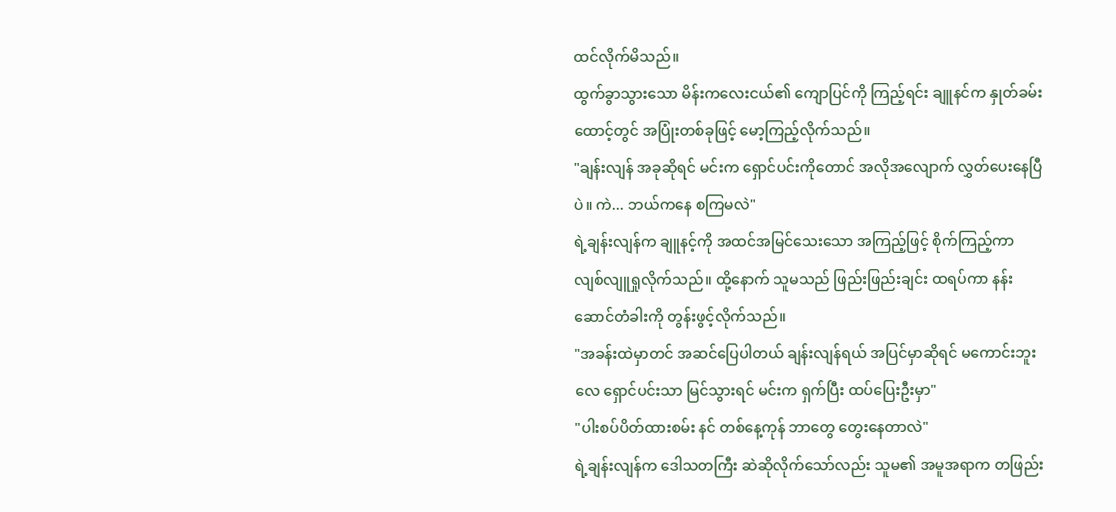ထင်လိုက်မိသည်။
ထွက်ခွာသွားသော မိန်းကလေးငယ်၏ ကျောပြင်ကို ကြည့်ရင်း ချူနင်က နှုတ်ခမ်းထောင့်တွင် အပြုံးတစ်ခုဖြင့် မော့ကြည့်လိုက်သည်။
"ချန်းလျန် အခုဆိုရင် မင်းက ရှောင်ပင်းကိုတောင် အလိုအလျောက် လွှတ်ပေးနေပြီပဲ။ ကဲ... ဘယ်ကနေ စကြမလဲ"
ရဲ့ချန်းလျန်က ချူနင့်ကို အထင်အမြင်သေးသော အကြည့်ဖြင့် စိုက်ကြည့်ကာ လျစ်လျူရှုလိုက်သည်။ ထို့နောက် သူမသည် ဖြည်းဖြည်းချင်း ထရပ်ကာ နန်းဆောင်တံခါးကို တွန်းဖွင့်လိုက်သည်။
"အခန်းထဲမှာတင် အဆင်ပြေပါတယ် ချန်းလျန်ရယ် အပြင်မှာဆိုရင် မကောင်းဘူးလေ ရှောင်ပင်းသာ မြင်သွားရင် မင်းက ရှက်ပြီး ထပ်ပြေးဦးမှာ"
"ပါးစပ်ပိတ်ထားစမ်း နင် တစ်နေ့ကုန် ဘာတွေ တွေးနေတာလဲ"
ရဲ့ချန်းလျန်က ဒေါသတကြီး ဆဲဆိုလိုက်သော်လည်း သူမ၏ အမူအရာက တဖြည်း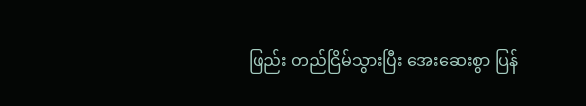ဖြည်း တည်ငြိမ်သွားပြီး အေးဆေးစွာ ပြန်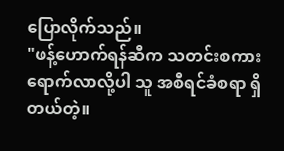ပြောလိုက်သည်။
"ဖန့်ဟောက်ရန်ဆီက သတင်းစကား ရောက်လာလို့ပါ သူ အစီရင်ခံစရာ ရှိတယ်တဲ့။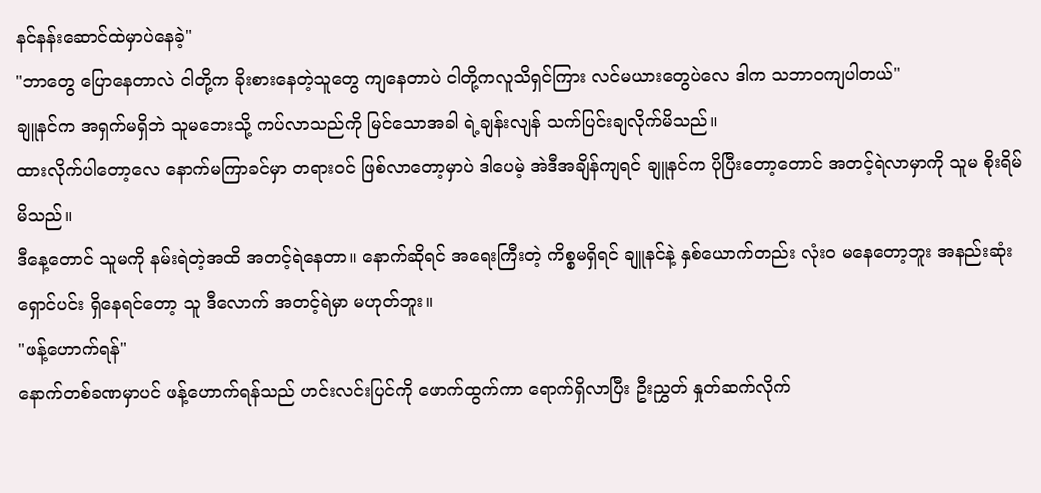နင်နန်းဆောင်ထဲမှာပဲနေခဲ့"
"ဘာတွေ ပြောနေတာလဲ ငါတို့က ခိုးစားနေတဲ့သူတွေ ကျနေတာပဲ ငါတို့ကလူသိရှင်ကြား လင်မယားတွေပဲလေ ဒါက သဘာဝကျပါတယ်"
ချူနင်က အရှက်မရှိဘဲ သူမဘေးသို့ ကပ်လာသည်ကို မြင်သောအခါ ရဲ့ချန်းလျန် သက်ပြင်းချလိုက်မိသည်။
ထားလိုက်ပါတော့လေ နောက်မကြာခင်မှာ တရားဝင် ဖြစ်လာတော့မှာပဲ ဒါပေမဲ့ အဲဒီအချိန်ကျရင် ချူနင်က ပိုပြီးတော့တောင် အတင့်ရဲလာမှာကို သူမ စိုးရိမ်မိသည်။
ဒီနေ့တောင် သူမကို နမ်းရဲတဲ့အထိ အတင့်ရဲနေတာ။ နောက်ဆိုရင် အရေးကြီးတဲ့ ကိစ္စမရှိရင် ချူနင်နဲ့ နှစ်ယောက်တည်း လုံးဝ မနေတော့ဘူး အနည်းဆုံး ရှောင်ပင်း ရှိနေရင်တော့ သူ ဒီလောက် အတင့်ရဲမှာ မဟုတ်ဘူး။
"ဖန့်ဟောက်ရန်"
နောက်တစ်ခဏမှာပင် ဖန့်ဟောက်ရန်သည် ဟင်းလင်းပြင်ကို ဖောက်ထွက်ကာ ရောက်ရှိလာပြီး ဦးညွှတ် နှုတ်ဆက်လိုက်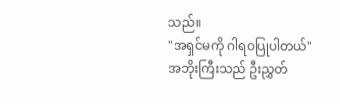သည်။
"အရှင်မကို ဂါရဝပြုပါတယ်"
အဘိုးကြီးသည် ဦးညွှတ်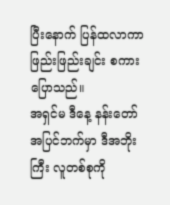ပြီးနောက် ပြန်ထလာကာ ဖြည်းဖြည်းချင်း စကားပြောသည်။
အရှင်မ ဒီနေ့ နန်းတော်အပြင်ဘက်မှာ ဒီအဘိုးကြီး လူတစ်စုကို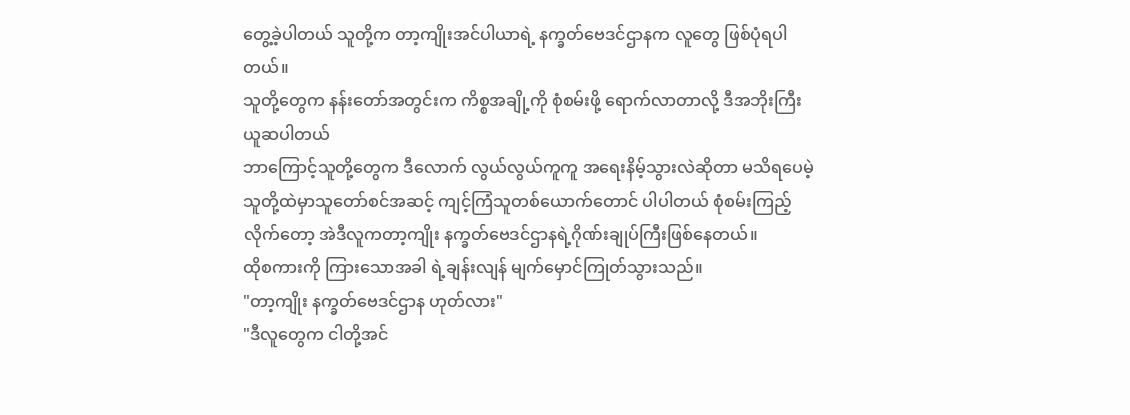တွေ့ခဲ့ပါတယ် သူတို့က တာ့ကျိုးအင်ပါယာရဲ့ နက္ခတ်ဗေဒင်ဌာနက လူတွေ ဖြစ်ပုံရပါတယ်။
သူတို့တွေက နန်းတော်အတွင်းက ကိစ္စအချို့ကို စုံစမ်းဖို့ ရောက်လာတာလို့ ဒီအဘိုးကြီး ယူဆပါတယ်
ဘာကြောင့်သူတို့တွေက ဒီလောက် လွယ်လွယ်ကူကူ အရေးနိမ့်သွားလဲဆိုတာ မသိရပေမဲ့ သူတို့ထဲမှာသူတော်စင်အဆင့် ကျင့်ကြံသူတစ်ယောက်တောင် ပါပါတယ် စုံစမ်းကြည့်လိုက်တော့ အဲဒီလူကတာ့ကျိုး နက္ခတ်ဗေဒင်ဌာနရဲ့ဂိုဏ်းချုပ်ကြီးဖြစ်နေတယ်။
ထိုစကားကို ကြားသောအခါ ရဲ့ချန်းလျန် မျက်မှောင်ကြုတ်သွားသည်။
"တာ့ကျိုး နက္ခတ်ဗေဒင်ဌာန ဟုတ်လား"
"ဒီလူတွေက ငါတို့အင်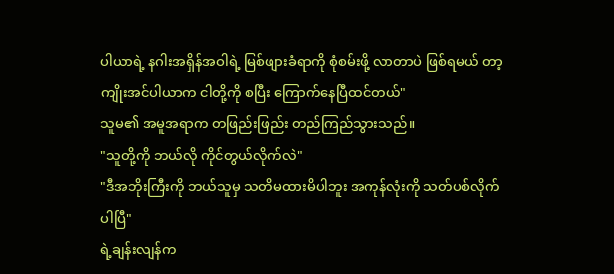ပါယာရဲ့ နဂါးအရှိန်အဝါရဲ့ မြစ်ဖျားခံရာကို စုံစမ်းဖို့ လာတာပဲ ဖြစ်ရမယ် တာ့ကျိုးအင်ပါယာက ငါတို့ကို စပြီး ကြောက်နေပြီထင်တယ်"
သူမ၏ အမူအရာက တဖြည်းဖြည်း တည်ကြည်သွားသည်။
"သူတို့ကို ဘယ်လို ကိုင်တွယ်လိုက်လဲ"
"ဒီအဘိုးကြီးကို ဘယ်သူမှ သတိမထားမိပါဘူး အကုန်လုံးကို သတ်ပစ်လိုက်ပါပြီ"
ရဲ့ချန်းလျန်က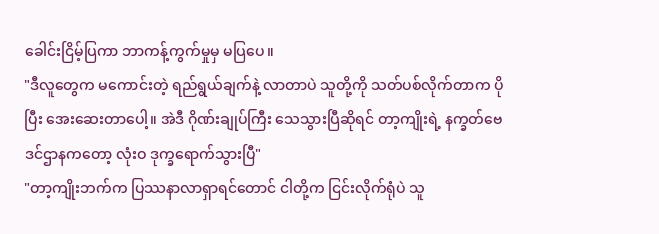ခေါင်းငြိမ့်ပြကာ ဘာကန့်ကွက်မှုမှ မပြပေ။
"ဒီလူတွေက မကောင်းတဲ့ ရည်ရွယ်ချက်နဲ့ လာတာပဲ သူတို့ကို သတ်ပစ်လိုက်တာက ပိုပြီး အေးဆေးတာပေါ့။ အဲဒီ ဂိုဏ်းချုပ်ကြီး သေသွားပြီဆိုရင် တာ့ကျိုးရဲ့ နက္ခတ်ဗေဒင်ဌာနကတော့ လုံးဝ ဒုက္ခရောက်သွားပြီ"
"တာ့ကျိုးဘက်က ပြဿနာလာရှာရင်တောင် ငါတို့က ငြင်းလိုက်ရုံပဲ သူ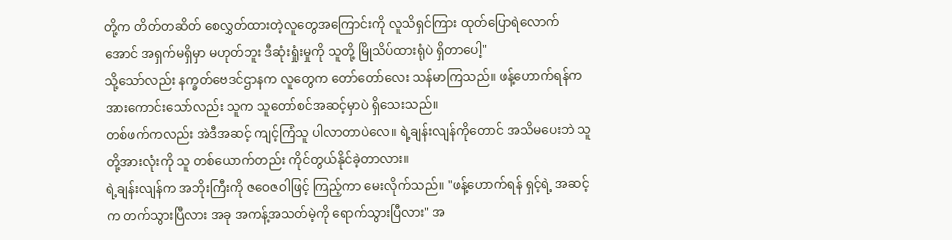တို့က တိတ်တဆိတ် စေလွှတ်ထားတဲ့လူတွေအကြောင်းကို လူသိရှင်ကြား ထုတ်ပြောရဲလောက်အောင် အရှက်မရှိမှာ မဟုတ်ဘူး ဒီဆုံးရှုံးမှုကို သူတို့ မြိုသိပ်ထားရုံပဲ ရှိတာပေါ့"
သို့သော်လည်း နက္ခတ်ဗေဒင်ဌာနက လူတွေက တော်တော်လေး သန်မာကြသည်။ ဖန့်ဟောက်ရန်က အားကောင်းသော်လည်း သူက သူတော်စင်အဆင့်မှာပဲ ရှိသေးသည်။
တစ်ဖက်ကလည်း အဲဒီအဆင့် ကျင့်ကြံသူ ပါလာတာပဲလေ။ ရဲ့ချန်းလျန်ကိုတောင် အသိမပေးဘဲ သူတို့အားလုံးကို သူ တစ်ယောက်တည်း ကိုင်တွယ်နိုင်ခဲ့တာလား။
ရဲ့ချန်းလျန်က အဘိုးကြီးကို ဇဝေဇဝါဖြင့် ကြည့်ကာ မေးလိုက်သည်။ "ဖန့်ဟောက်ရန် ရှင့်ရဲ့ အဆင့်က တက်သွားပြီလား အခု အကန့်အသတ်မဲ့ကို ရောက်သွားပြီလား" အ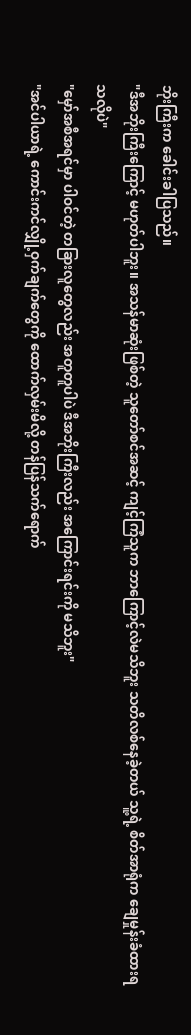ဘိုးကြီးက ခေါင်းခါပြသည်။
"ဒီအဘိုးကြီးကြောင့် မဟုတ်ပါဘူး။ အသန်မာဆုံးဖြစ်တဲ့ သူတော်စင်အဆင့် ကျင့်ကြံသူက ဘာကြောင့်လဲမသိဘူး သတိလစ်နေခဲ့တယ် သူ့ရဲ့ စိတ်အာရုံက ချေမှုန်းခံထားရသလိုပဲ"
"မှော်အစီအရင်မှာ ပါဝင်တဲ့ တခြားလူတွေလည်း အတူတူပါပဲ ဒီအဘိုးကြီးလည်း အကြောင်းရင်းကို မသိဘူး"
"အင်ပါယာရဲ့ ကောင်းကင်လျှို့ဝှက်ချက်တွေကို ထောက်လှမ်းမိလို့ တန်ပြန်သက်ရောက်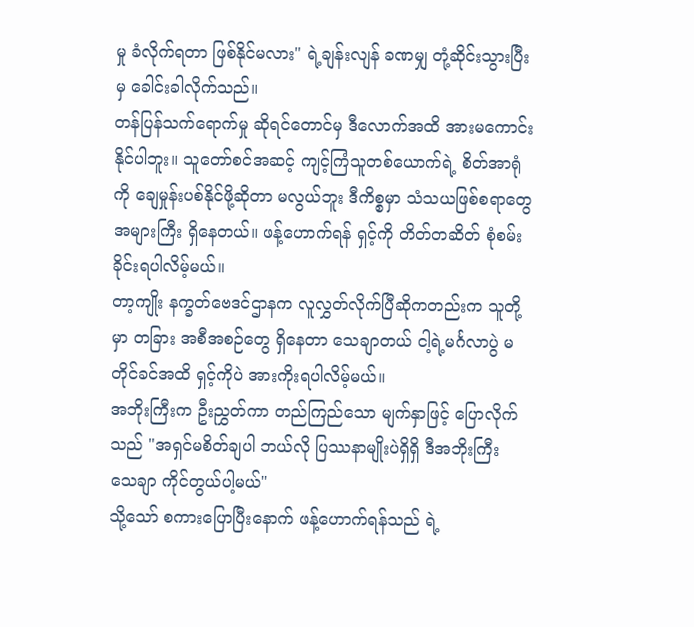မှု ခံလိုက်ရတာ ဖြစ်နိုင်မလား" ရဲ့ချန်းလျန် ခဏမျှ တုံ့ဆိုင်းသွားပြီးမှ ခေါင်းခါလိုက်သည်။
တန်ပြန်သက်ရောက်မှု ဆိုရင်တောင်မှ ဒီလောက်အထိ အားမကောင်းနိုင်ပါဘူး။ သူတော်စင်အဆင့် ကျင့်ကြံသူတစ်ယောက်ရဲ့ စိတ်အာရုံကို ချေမှုန်းပစ်နိုင်ဖို့ဆိုတာ မလွယ်ဘူး ဒီကိစ္စမှာ သံသယဖြစ်စရာတွေ အများကြီး ရှိနေတယ်။ ဖန့်ဟောက်ရန် ရှင့်ကို တိတ်တဆိတ် စုံစမ်းခိုင်းရပါလိမ့်မယ်။
တာ့ကျိုး နက္ခတ်ဗေဒင်ဌာနက လူလွှတ်လိုက်ပြီဆိုကတည်းက သူတို့မှာ တခြား အစီအစဉ်တွေ ရှိနေတာ သေချာတယ် ငါ့ရဲ့မင်္ဂလာပွဲ မတိုင်ခင်အထိ ရှင့်ကိုပဲ အားကိုးရပါလိမ့်မယ်။
အဘိုးကြီးက ဦးညွှတ်ကာ တည်ကြည်သော မျက်နှာဖြင့် ပြောလိုက်သည် "အရှင်မစိတ်ချပါ ဘယ်လို ပြဿနာမျိုးပဲရှိရှိ ဒီအဘိုးကြီး သေချာ ကိုင်တွယ်ပါ့မယ်"
သို့သော် စကားပြောပြီးနောက် ဖန့်ဟောက်ရန်သည် ရဲ့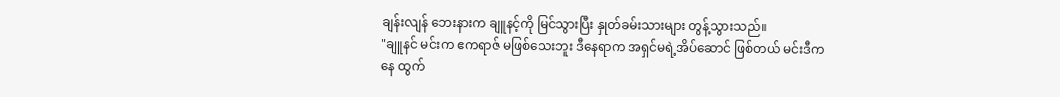ချန်းလျန် ဘေးနားက ချူနင့်ကို မြင်သွားပြီး နှုတ်ခမ်းသားများ တွန့်သွားသည်။
"ချူနင် မင်းက ဧကရာဇ် မဖြစ်သေးဘူး ဒီနေရာက အရှင်မရဲ့အိပ်ဆောင် ဖြစ်တယ် မင်းဒီကနေ ထွက်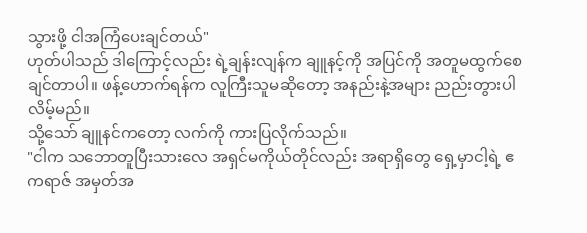သွားဖို့ ငါအကြံပေးချင်တယ်"
ဟုတ်ပါသည် ဒါကြောင့်လည်း ရဲ့ချန်းလျန်က ချူနင့်ကို အပြင်ကို အတူမထွက်စေချင်တာပါ။ ဖန့်ဟောက်ရန်က လူကြီးသူမဆိုတော့ အနည်းနဲ့အများ ညည်းတွားပါလိမ့်မည်။
သို့သော် ချူနင်ကတော့ လက်ကို ကားပြလိုက်သည်။
"ငါက သဘောတူပြီးသားလေ အရှင်မကိုယ်တိုင်လည်း အရာရှိတွေ ရှေ့မှာငါ့ရဲ့ ဧကရာဇ် အမှတ်အ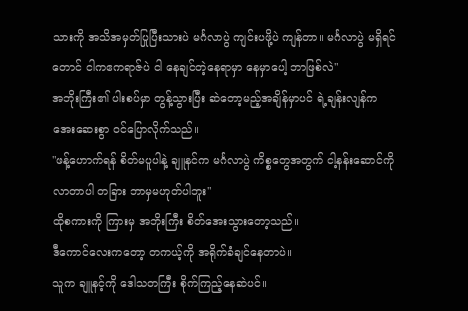သားကို အသိအမှတ်ပြုပြီးသားပဲ မင်္ဂလာပွဲ ကျင်းပဖို့ပဲ ကျန်တာ။ မင်္ဂလာပွဲ မရှိရင်တောင် ငါကဧကရာဇ်ပဲ ငါ နေချင်တဲ့နေရာမှာ နေမှာပေါ့ ဘာဖြစ်လဲ"
အဘိုးကြီး၏ ပါးစပ်မှာ တွန့်သွားပြီး ဆဲတော့မည့်အချိန်မှာပင် ရဲ့ချန်းလျန်က အေးဆေးစွာ ဝင်ပြောလိုက်သည်။
"ဖန့်ဟောက်ရန် စိတ်မပူပါနဲ့ ချူနင်က မင်္ဂလာပွဲ ကိစ္စတွေအတွက် ငါ့နန်းဆောင်ကို လာတာပါ တခြား ဘာမှမဟုတ်ပါဘူး"
ထိုစကားကို ကြားမှ အဘိုးကြီး စိတ်အေးသွားတော့သည်။
ဒီကောင်လေးကတော့ တကယ့်ကို အရိုက်ခံချင်နေတာပဲ။
သူက ချူနင့်ကို ဒေါသတကြီး စိုက်ကြည့်နေဆဲပင်။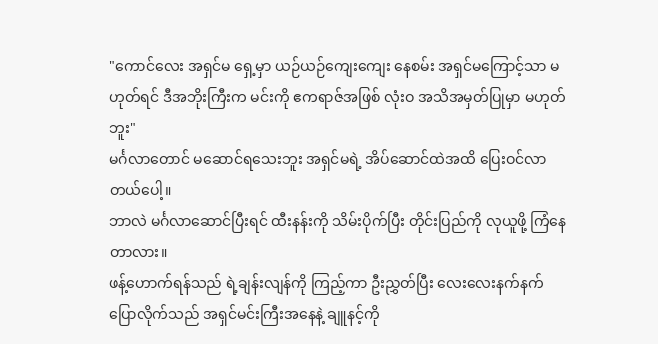"ကောင်လေး အရှင်မ ရှေ့မှာ ယဉ်ယဉ်ကျေးကျေး နေစမ်း အရှင်မကြောင့်သာ မဟုတ်ရင် ဒီအဘိုးကြီးက မင်းကို ဧကရာဇ်အဖြစ် လုံးဝ အသိအမှတ်ပြုမှာ မဟုတ်ဘူး"
မင်္ဂလာတောင် မဆောင်ရသေးဘူး အရှင်မရဲ့ အိပ်ဆောင်ထဲအထိ ပြေးဝင်လာတယ်ပေါ့။
ဘာလဲ မင်္ဂလာဆောင်ပြီးရင် ထီးနန်းကို သိမ်းပိုက်ပြီး တိုင်းပြည်ကို လုယူဖို့ ကြံနေတာလား။
ဖန့်ဟောက်ရန်သည် ရဲ့ချန်းလျန်ကို ကြည့်ကာ ဦးညွှတ်ပြီး လေးလေးနက်နက် ပြောလိုက်သည် အရှင်မင်းကြီးအနေနဲ့ ချူနင့်ကို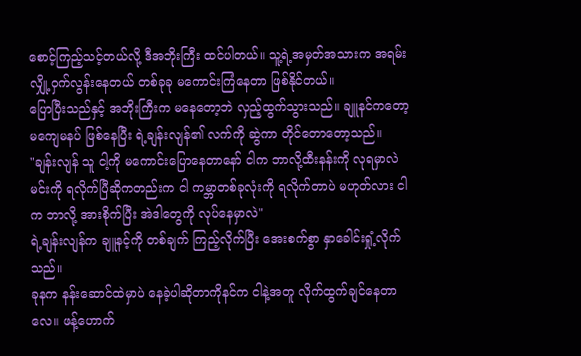စောင့်ကြည့်သင့်တယ်လို့ ဒီအဘိုးကြီး ထင်ပါတယ်။ သူ့ရဲ့အမှတ်အသားက အရမ်းလျှို့ဝှက်လွန်းနေတယ် တစ်ခုခု မကောင်းကြံနေတာ ဖြစ်နိုင်တယ်။
ပြောပြီးသည်နှင့် အဘိုးကြီးက မနေတော့ဘဲ လှည့်ထွက်သွားသည်။ ချူနင်ကတော့ မကျေမနပ် ဖြစ်နေပြီး ရဲ့ချန်းလျန်၏ လက်ကို ဆွဲကာ တိုင်တောတော့သည်။
"ချန်းလျန် သူ ငါ့ကို မကောင်းပြောနေတာနော် ငါက ဘာလို့ထီးနန်းကို လုရမှာလဲ မင်းကို ရလိုက်ပြီဆိုကတည်းက ငါ ကမ္ဘာတစ်ခုလုံးကို ရလိုက်တာပဲ မဟုတ်လား ငါက ဘာလို့ အားစိုက်ပြီး အဲဒါတွေကို လုပ်နေမှာလဲ"
ရဲ့ချန်းလျန်က ချူနင့်ကို တစ်ချက် ကြည့်လိုက်ပြီး အေးစက်စွာ နှာခေါင်းရှုံ့လိုက်သည်။
ခုနက နန်းဆောင်ထဲမှာပဲ နေခဲ့ပါဆိုတာကိုနင်က ငါနဲ့အတူ လိုက်ထွက်ချင်နေတာလေ။ ဖန့်ဟောက်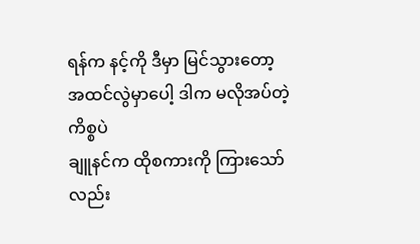ရန်က နင့်ကို ဒီမှာ မြင်သွားတော့ အထင်လွဲမှာပေါ့ ဒါက မလိုအပ်တဲ့ ကိစ္စပဲ
ချူနင်က ထိုစကားကို ကြားသော်လည်း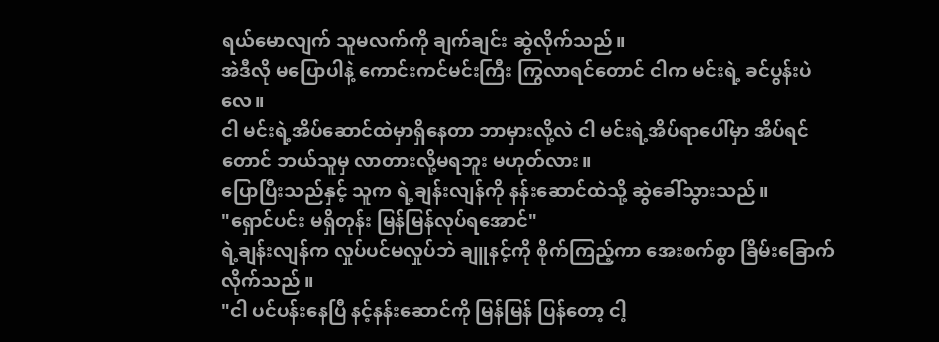ရယ်မောလျက် သူမလက်ကို ချက်ချင်း ဆွဲလိုက်သည်။
အဲဒီလို မပြောပါနဲ့ ကောင်းကင်မင်းကြီး ကြွလာရင်တောင် ငါက မင်းရဲ့ ခင်ပွန်းပဲလေ။
ငါ မင်းရဲ့အိပ်ဆောင်ထဲမှာရှိနေတာ ဘာမှားလို့လဲ ငါ မင်းရဲ့အိပ်ရာပေါ်မှာ အိပ်ရင်တောင် ဘယ်သူမှ လာတားလို့မရဘူး မဟုတ်လား။
ပြောပြီးသည်နှင့် သူက ရဲ့ချန်းလျန်ကို နန်းဆောင်ထဲသို့ ဆွဲခေါ်သွားသည်။
"ရှောင်ပင်း မရှိတုန်း မြန်မြန်လုပ်ရအောင်"
ရဲ့ချန်းလျန်က လှုပ်ပင်မလှုပ်ဘဲ ချူနင့်ကို စိုက်ကြည့်ကာ အေးစက်စွာ ခြိမ်းခြောက်လိုက်သည်။
"ငါ ပင်ပန်းနေပြီ နင့်နန်းဆောင်ကို မြန်မြန် ပြန်တော့ ငါ့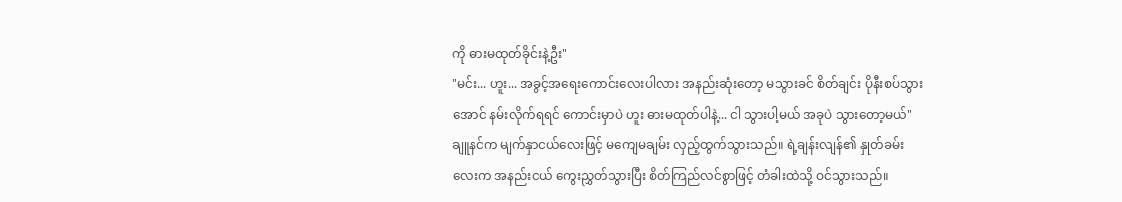ကို ဓားမထုတ်ခိုင်းနဲ့ဦး"
"မင်း... ဟူး... အခွင့်အရေးကောင်းလေးပါလား အနည်းဆုံးတော့ မသွားခင် စိတ်ချင်း ပိုနီးစပ်သွားအောင် နမ်းလိုက်ရရင် ကောင်းမှာပဲ ဟူး ဓားမထုတ်ပါနဲ့... ငါ သွားပါ့မယ် အခုပဲ သွားတော့မယ်"
ချူနင်က မျက်နှာငယ်လေးဖြင့် မကျေမချမ်း လှည့်ထွက်သွားသည်။ ရဲ့ချန်းလျန်၏ နှုတ်ခမ်းလေးက အနည်းငယ် ကွေးညွှတ်သွားပြီး စိတ်ကြည်လင်စွာဖြင့် တံခါးထဲသို့ ဝင်သွားသည်။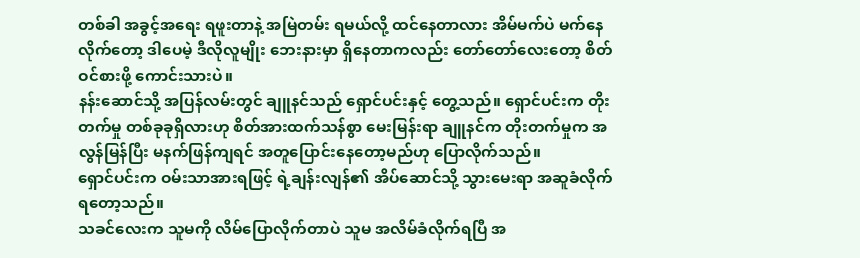တစ်ခါ အခွင့်အရေး ရဖူးတာနဲ့ အမြဲတမ်း ရမယ်လို့ ထင်နေတာလား အိမ်မက်ပဲ မက်နေလိုက်တော့ ဒါပေမဲ့ ဒီလိုလူမျိုး ဘေးနားမှာ ရှိနေတာကလည်း တော်တော်လေးတော့ စိတ်ဝင်စားဖို့ ကောင်းသားပဲ။
နန်းဆောင်သို့ အပြန်လမ်းတွင် ချူနင်သည် ရှောင်ပင်းနှင့် တွေ့သည်။ ရှောင်ပင်းက တိုးတက်မှု တစ်ခုခုရှိလားဟု စိတ်အားထက်သန်စွာ မေးမြန်းရာ ချူနင်က တိုးတက်မှုက အလွန်မြန်ပြီး မနက်ဖြန်ကျရင် အတူပြောင်းနေတော့မည်ဟု ပြောလိုက်သည်။
ရှောင်ပင်းက ဝမ်းသာအားရဖြင့် ရဲ့ချန်းလျန်၏ အိပ်ဆောင်သို့ သွားမေးရာ အဆူခံလိုက်ရတော့သည်။
သခင်လေးက သူမကို လိမ်ပြောလိုက်တာပဲ သူမ အလိမ်ခံလိုက်ရပြီ အ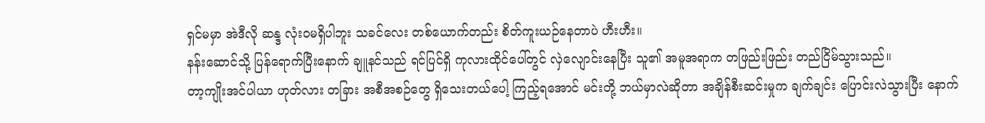ရှင်မမှာ အဲဒီလို ဆန္ဒ လုံးဝမရှိပါဘူး သခင်လေး တစ်ယောက်တည်း စိတ်ကူးယဉ်နေတာပဲ ဟီးဟီး။
နန်းဆောင်သို့ ပြန်ရောက်ပြီးနောက် ချူနင်သည် ရင်ပြင်ရှိ ကုလားထိုင်ပေါ်တွင် လှဲလျောင်းနေပြီး သူ၏ အမူအရာက တဖြည်းဖြည်း တည်ငြိမ်သွားသည်။
တာ့ကျိုးအင်ပါယာ ဟုတ်လား တခြား အစီအစဉ်တွေ ရှိသေးတယ်ပေါ့ ကြည့်ရအောင် မင်းတို့ ဘယ်မှာလဲဆိုတာ အချိန်စီးဆင်းမှုက ချက်ချင်း ပြောင်းလဲသွားပြီး နောက်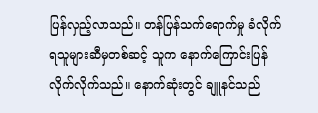ပြန်လှည့်လာသည်။ တန်ပြန်သက်ရောက်မှု ခံလိုက်ရသူများဆီမှတစ်ဆင့် သူက နောက်ကြောင်းပြန် လိုက်လိုက်သည်။ နောက်ဆုံးတွင် ချူနင်သည်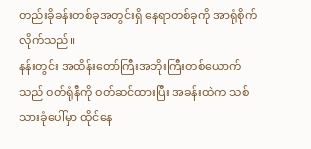တည်းခိုခန်းတစ်ခုအတွင်းရှိ နေရာတစ်ခုကို အာရုံစိုက်လိုက်သည်။
နန်းတွင်း အထိန်းတော်ကြီးအဘိုးကြီးတစ်ယောက်သည် ဝတ်ရုံနီကို ဝတ်ဆင်ထားပြီး အခန်းထဲက သစ်သားခုံပေါ်မှာ ထိုင်နေ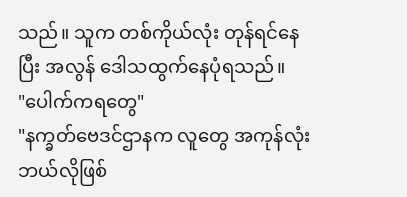သည်။ သူက တစ်ကိုယ်လုံး တုန်ရင်နေပြီး အလွန် ဒေါသထွက်နေပုံရသည်။
"ပေါက်ကရတွေ"
"နက္ခတ်ဗေဒင်ဌာနက လူတွေ အကုန်လုံး ဘယ်လိုဖြစ်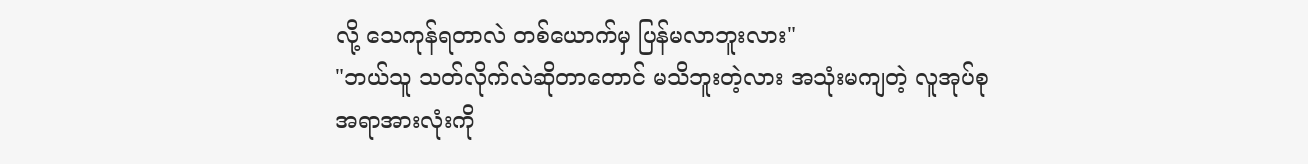လို့ သေကုန်ရတာလဲ တစ်ယောက်မှ ပြန်မလာဘူးလား"
"ဘယ်သူ သတ်လိုက်လဲဆိုတာတောင် မသိဘူးတဲ့လား အသုံးမကျတဲ့ လူအုပ်စု အရာအားလုံးကို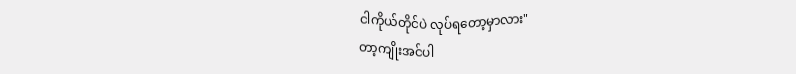ငါကိုယ်တိုင်ပဲ လုပ်ရတော့မှာလား"
တာ့ကျိုးအင်ပါ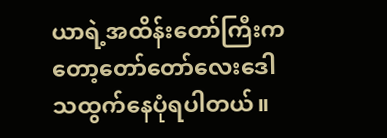ယာရဲ့အထိန်းတော်ကြီးကတော့တော်တော်လေးဒေါသထွက်နေပုံရပါတယ်။